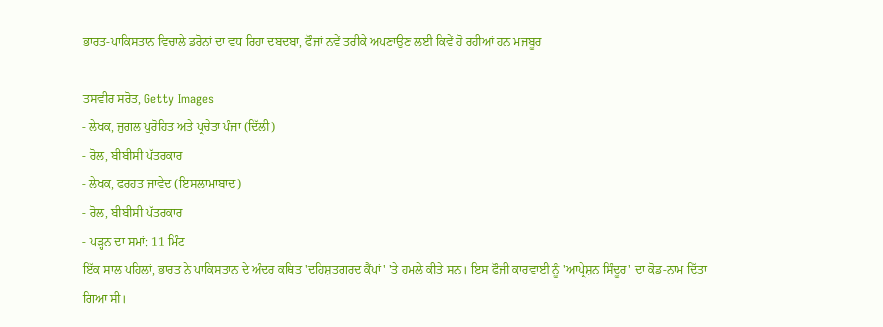ਭਾਰਤ-ਪਾਕਿਸਤਾਨ ਵਿਚਾਲੇ ਡਰੋਨਾਂ ਦਾ ਵਧ ਰਿਹਾ ਦਬਦਬਾ, ਫੌਜਾਂ ਨਵੇਂ ਤਰੀਕੇ ਅਪਣਾਉਣ ਲਈ ਕਿਵੇਂ ਹੋ ਰਹੀਆਂ ਹਨ ਮਜਬੂਰ

ਤਸਵੀਰ ਸਰੋਤ, Getty Images
- ਲੇਖਕ, ਜੁਗਲ ਪੁਰੋਹਿਤ ਅਤੇ ਪ੍ਰਚੇਤਾ ਪੰਜਾ (ਦਿੱਲੀ)
- ਰੋਲ, ਬੀਬੀਸੀ ਪੱਤਰਕਾਰ
- ਲੇਖਕ, ਫਰਹਤ ਜਾਵੇਦ (ਇਸਲਾਮਾਬਾਦ)
- ਰੋਲ, ਬੀਬੀਸੀ ਪੱਤਰਕਾਰ
- ਪੜ੍ਹਨ ਦਾ ਸਮਾਂ: 11 ਮਿੰਟ
ਇੱਕ ਸਾਲ ਪਹਿਲਾਂ, ਭਾਰਤ ਨੇ ਪਾਕਿਸਤਾਨ ਦੇ ਅੰਦਰ ਕਥਿਤ 'ਦਹਿਸ਼ਤਗਰਦ ਕੈਂਪਾਂ' 'ਤੇ ਹਮਲੇ ਕੀਤੇ ਸਨ। ਇਸ ਫੌਜੀ ਕਾਰਵਾਈ ਨੂੰ 'ਆਪ੍ਰੇਸ਼ਨ ਸਿੰਦੂਰ' ਦਾ ਕੋਡ-ਨਾਮ ਦਿੱਤਾ ਗਿਆ ਸੀ।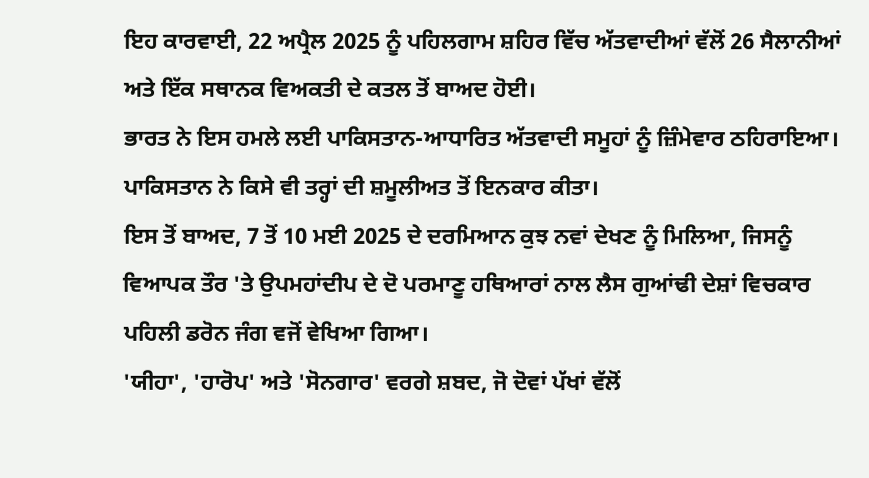ਇਹ ਕਾਰਵਾਈ, 22 ਅਪ੍ਰੈਲ 2025 ਨੂੰ ਪਹਿਲਗਾਮ ਸ਼ਹਿਰ ਵਿੱਚ ਅੱਤਵਾਦੀਆਂ ਵੱਲੋਂ 26 ਸੈਲਾਨੀਆਂ ਅਤੇ ਇੱਕ ਸਥਾਨਕ ਵਿਅਕਤੀ ਦੇ ਕਤਲ ਤੋਂ ਬਾਅਦ ਹੋਈ।
ਭਾਰਤ ਨੇ ਇਸ ਹਮਲੇ ਲਈ ਪਾਕਿਸਤਾਨ-ਆਧਾਰਿਤ ਅੱਤਵਾਦੀ ਸਮੂਹਾਂ ਨੂੰ ਜ਼ਿੰਮੇਵਾਰ ਠਹਿਰਾਇਆ। ਪਾਕਿਸਤਾਨ ਨੇ ਕਿਸੇ ਵੀ ਤਰ੍ਹਾਂ ਦੀ ਸ਼ਮੂਲੀਅਤ ਤੋਂ ਇਨਕਾਰ ਕੀਤਾ।
ਇਸ ਤੋਂ ਬਾਅਦ, 7 ਤੋਂ 10 ਮਈ 2025 ਦੇ ਦਰਮਿਆਨ ਕੁਝ ਨਵਾਂ ਦੇਖਣ ਨੂੰ ਮਿਲਿਆ, ਜਿਸਨੂੰ ਵਿਆਪਕ ਤੌਰ 'ਤੇ ਉਪਮਹਾਂਦੀਪ ਦੇ ਦੋ ਪਰਮਾਣੂ ਹਥਿਆਰਾਂ ਨਾਲ ਲੈਸ ਗੁਆਂਢੀ ਦੇਸ਼ਾਂ ਵਿਚਕਾਰ ਪਹਿਲੀ ਡਰੋਨ ਜੰਗ ਵਜੋਂ ਵੇਖਿਆ ਗਿਆ।
'ਯੀਹਾ', 'ਹਾਰੋਪ' ਅਤੇ 'ਸੋਨਗਾਰ' ਵਰਗੇ ਸ਼ਬਦ, ਜੋ ਦੋਵਾਂ ਪੱਖਾਂ ਵੱਲੋਂ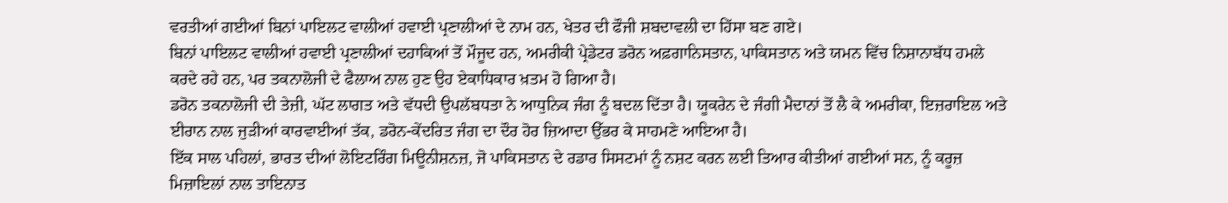ਵਰਤੀਆਂ ਗਈਆਂ ਬਿਨਾਂ ਪਾਇਲਟ ਵਾਲੀਆਂ ਹਵਾਈ ਪ੍ਰਣਾਲੀਆਂ ਦੇ ਨਾਮ ਹਨ, ਖੇਤਰ ਦੀ ਫੌਜੀ ਸ਼ਬਦਾਵਲੀ ਦਾ ਹਿੱਸਾ ਬਣ ਗਏ।
ਬਿਨਾਂ ਪਾਇਲਟ ਵਾਲੀਆਂ ਹਵਾਈ ਪ੍ਰਣਾਲੀਆਂ ਦਹਾਕਿਆਂ ਤੋਂ ਮੌਜੂਦ ਹਨ, ਅਮਰੀਕੀ ਪ੍ਰੇਡੇਟਰ ਡਰੋਨ ਅਫ਼ਗਾਨਿਸਤਾਨ, ਪਾਕਿਸਤਾਨ ਅਤੇ ਯਮਨ ਵਿੱਚ ਨਿਸ਼ਾਨਾਬੱਧ ਹਮਲੇ ਕਰਦੇ ਰਹੇ ਹਨ, ਪਰ ਤਕਨਾਲੋਜੀ ਦੇ ਫੈਲਾਅ ਨਾਲ ਹੁਣ ਉਹ ਏਕਾਧਿਕਾਰ ਖ਼ਤਮ ਹੋ ਗਿਆ ਹੈ।
ਡਰੋਨ ਤਕਨਾਲੋਜੀ ਦੀ ਤੇਜ਼ੀ, ਘੱਟ ਲਾਗਤ ਅਤੇ ਵੱਧਦੀ ਉਪਲੱਬਧਤਾ ਨੇ ਆਧੁਨਿਕ ਜੰਗ ਨੂੰ ਬਦਲ ਦਿੱਤਾ ਹੈ। ਯੂਕਰੇਨ ਦੇ ਜੰਗੀ ਮੈਦਾਨਾਂ ਤੋਂ ਲੈ ਕੇ ਅਮਰੀਕਾ, ਇਜ਼ਰਾਇਲ ਅਤੇ ਈਰਾਨ ਨਾਲ ਜੁੜੀਆਂ ਕਾਰਵਾਈਆਂ ਤੱਕ, ਡਰੋਨ-ਕੇਂਦਰਿਤ ਜੰਗ ਦਾ ਦੌਰ ਹੋਰ ਜ਼ਿਆਦਾ ਉੱਭਰ ਕੇ ਸਾਹਮਣੇ ਆਇਆ ਹੈ।
ਇੱਕ ਸਾਲ ਪਹਿਲਾਂ, ਭਾਰਤ ਦੀਆਂ ਲੋਇਟਰਿੰਗ ਮਿਊਨੀਸ਼ਨਜ਼, ਜੋ ਪਾਕਿਸਤਾਨ ਦੇ ਰਡਾਰ ਸਿਸਟਮਾਂ ਨੂੰ ਨਸ਼ਟ ਕਰਨ ਲਈ ਤਿਆਰ ਕੀਤੀਆਂ ਗਈਆਂ ਸਨ, ਨੂੰ ਕਰੂਜ਼ ਮਿਜ਼ਾਇਲਾਂ ਨਾਲ ਤਾਇਨਾਤ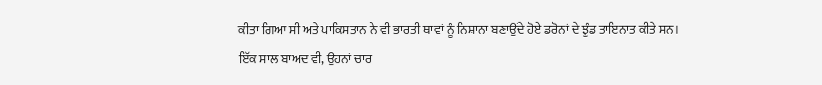ਕੀਤਾ ਗਿਆ ਸੀ ਅਤੇ ਪਾਕਿਸਤਾਨ ਨੇ ਵੀ ਭਾਰਤੀ ਥਾਵਾਂ ਨੂੰ ਨਿਸ਼ਾਨਾ ਬਣਾਉਂਦੇ ਹੋਏ ਡਰੋਨਾਂ ਦੇ ਝੁੰਡ ਤਾਇਨਾਤ ਕੀਤੇ ਸਨ।
ਇੱਕ ਸਾਲ ਬਾਅਦ ਵੀ, ਉਹਨਾਂ ਚਾਰ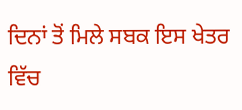ਦਿਨਾਂ ਤੋਂ ਮਿਲੇ ਸਬਕ ਇਸ ਖੇਤਰ ਵਿੱਚ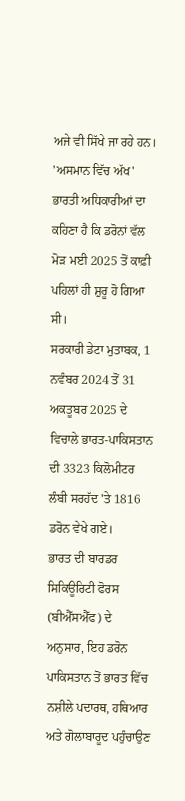ਅਜੇ ਵੀ ਸਿੱਖੇ ਜਾ ਰਹੇ ਹਨ।
'ਅਸਮਾਨ ਵਿੱਚ ਅੱਖ'
ਭਾਰਤੀ ਅਧਿਕਾਰੀਆਂ ਦਾ ਕਹਿਣਾ ਹੈ ਕਿ ਡਰੋਨਾਂ ਵੱਲ ਮੋੜ ਮਈ 2025 ਤੋਂ ਕਾਫ਼ੀ ਪਹਿਲਾਂ ਹੀ ਸ਼ੁਰੂ ਹੋ ਗਿਆ ਸੀ।
ਸਰਕਾਰੀ ਡੇਟਾ ਮੁਤਾਬਕ, 1 ਨਵੰਬਰ 2024 ਤੋਂ 31 ਅਕਤੂਬਰ 2025 ਦੇ ਵਿਚਾਲੇ ਭਾਰਤ-ਪਾਕਿਸਤਾਨ ਦੀ 3323 ਕਿਲੋਮੀਟਰ ਲੰਬੀ ਸਰਹੱਦ 'ਤੇ 1816 ਡਰੋਨ ਵੇਖੇ ਗਏ।
ਭਾਰਤ ਦੀ ਬਾਰਡਰ ਸਿਕਿਊਰਿਟੀ ਫੋਰਸ (ਬੀਐੱਸਐੱਫ) ਦੇ ਅਨੁਸਾਰ, ਇਹ ਡਰੋਨ ਪਾਕਿਸਤਾਨ ਤੋਂ ਭਾਰਤ ਵਿੱਚ ਨਸ਼ੀਲੇ ਪਦਾਰਥ, ਹਥਿਆਰ ਅਤੇ ਗੋਲਾਬਾਰੂਦ ਪਹੁੰਚਾਉਣ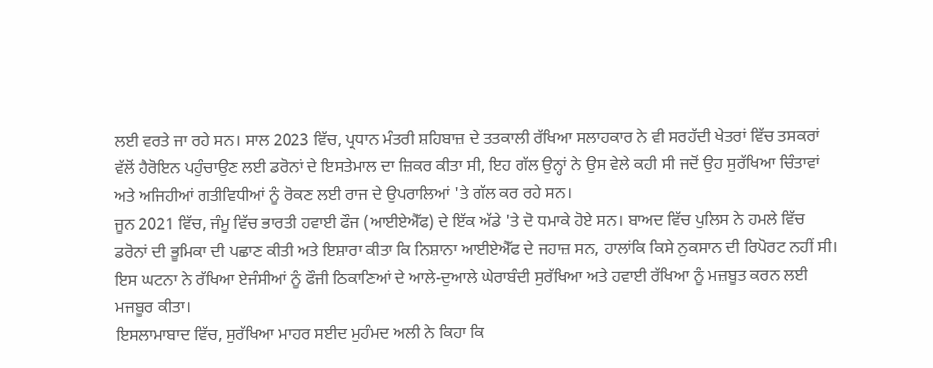ਲਈ ਵਰਤੇ ਜਾ ਰਹੇ ਸਨ। ਸਾਲ 2023 ਵਿੱਚ, ਪ੍ਰਧਾਨ ਮੰਤਰੀ ਸ਼ਹਿਬਾਜ਼ ਦੇ ਤਤਕਾਲੀ ਰੱਖਿਆ ਸਲਾਹਕਾਰ ਨੇ ਵੀ ਸਰਹੱਦੀ ਖੇਤਰਾਂ ਵਿੱਚ ਤਸਕਰਾਂ ਵੱਲੋਂ ਹੈਰੋਇਨ ਪਹੁੰਚਾਉਣ ਲਈ ਡਰੋਨਾਂ ਦੇ ਇਸਤੇਮਾਲ ਦਾ ਜ਼ਿਕਰ ਕੀਤਾ ਸੀ, ਇਹ ਗੱਲ ਉਨ੍ਹਾਂ ਨੇ ਉਸ ਵੇਲੇ ਕਹੀ ਸੀ ਜਦੋਂ ਉਹ ਸੁਰੱਖਿਆ ਚਿੰਤਾਵਾਂ ਅਤੇ ਅਜਿਹੀਆਂ ਗਤੀਵਿਧੀਆਂ ਨੂੰ ਰੋਕਣ ਲਈ ਰਾਜ ਦੇ ਉਪਰਾਲਿਆਂ 'ਤੇ ਗੱਲ ਕਰ ਰਹੇ ਸਨ।
ਜੂਨ 2021 ਵਿੱਚ, ਜੰਮੂ ਵਿੱਚ ਭਾਰਤੀ ਹਵਾਈ ਫੌਜ (ਆਈਏਐੱਫ) ਦੇ ਇੱਕ ਅੱਡੇ 'ਤੇ ਦੋ ਧਮਾਕੇ ਹੋਏ ਸਨ। ਬਾਅਦ ਵਿੱਚ ਪੁਲਿਸ ਨੇ ਹਮਲੇ ਵਿੱਚ ਡਰੋਨਾਂ ਦੀ ਭੂਮਿਕਾ ਦੀ ਪਛਾਣ ਕੀਤੀ ਅਤੇ ਇਸ਼ਾਰਾ ਕੀਤਾ ਕਿ ਨਿਸ਼ਾਨਾ ਆਈਏਐੱਫ ਦੇ ਜਹਾਜ਼ ਸਨ, ਹਾਲਾਂਕਿ ਕਿਸੇ ਨੁਕਸਾਨ ਦੀ ਰਿਪੋਰਟ ਨਹੀਂ ਸੀ।
ਇਸ ਘਟਨਾ ਨੇ ਰੱਖਿਆ ਏਜੰਸੀਆਂ ਨੂੰ ਫੌਜੀ ਠਿਕਾਣਿਆਂ ਦੇ ਆਲੇ-ਦੁਆਲੇ ਘੇਰਾਬੰਦੀ ਸੁਰੱਖਿਆ ਅਤੇ ਹਵਾਈ ਰੱਖਿਆ ਨੂੰ ਮਜ਼ਬੂਤ ਕਰਨ ਲਈ ਮਜਬੂਰ ਕੀਤਾ।
ਇਸਲਾਮਾਬਾਦ ਵਿੱਚ, ਸੁਰੱਖਿਆ ਮਾਹਰ ਸਈਦ ਮੁਹੰਮਦ ਅਲੀ ਨੇ ਕਿਹਾ ਕਿ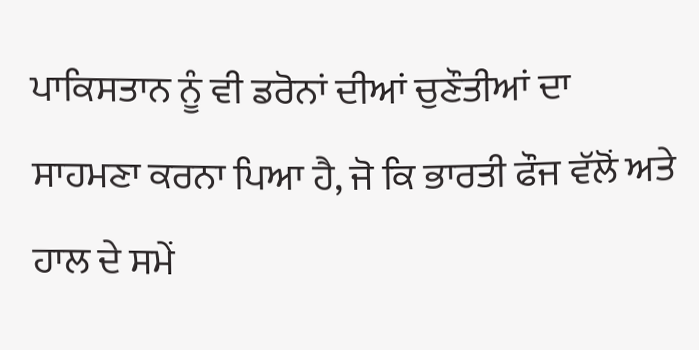ਪਾਕਿਸਤਾਨ ਨੂੰ ਵੀ ਡਰੋਨਾਂ ਦੀਆਂ ਚੁਣੌਤੀਆਂ ਦਾ ਸਾਹਮਣਾ ਕਰਨਾ ਪਿਆ ਹੈ, ਜੋ ਕਿ ਭਾਰਤੀ ਫੌਜ ਵੱਲੋਂ ਅਤੇ ਹਾਲ ਦੇ ਸਮੇਂ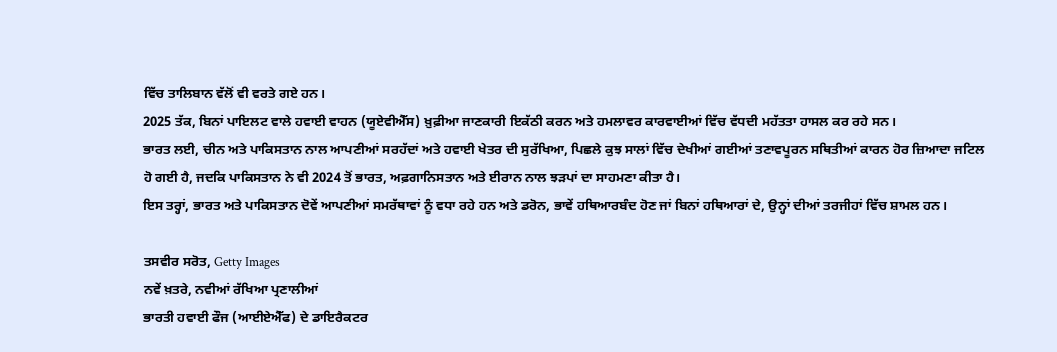ਵਿੱਚ ਤਾਲਿਬਾਨ ਵੱਲੋਂ ਵੀ ਵਰਤੇ ਗਏ ਹਨ।
2025 ਤੱਕ, ਬਿਨਾਂ ਪਾਇਲਟ ਵਾਲੇ ਹਵਾਈ ਵਾਹਨ (ਯੂਏਵੀਐੱਸ) ਖ਼ੁਫ਼ੀਆ ਜਾਣਕਾਰੀ ਇਕੱਠੀ ਕਰਨ ਅਤੇ ਹਮਲਾਵਰ ਕਾਰਵਾਈਆਂ ਵਿੱਚ ਵੱਧਦੀ ਮਹੱਤਤਾ ਹਾਸਲ ਕਰ ਰਹੇ ਸਨ।
ਭਾਰਤ ਲਈ, ਚੀਨ ਅਤੇ ਪਾਕਿਸਤਾਨ ਨਾਲ ਆਪਣੀਆਂ ਸਰਹੱਦਾਂ ਅਤੇ ਹਵਾਈ ਖੇਤਰ ਦੀ ਸੁਰੱਖਿਆ, ਪਿਛਲੇ ਕੁਝ ਸਾਲਾਂ ਵਿੱਚ ਦੇਖੀਆਂ ਗਈਆਂ ਤਣਾਵਪੂਰਨ ਸਥਿਤੀਆਂ ਕਾਰਨ ਹੋਰ ਜ਼ਿਆਦਾ ਜਟਿਲ ਹੋ ਗਈ ਹੈ, ਜਦਕਿ ਪਾਕਿਸਤਾਨ ਨੇ ਵੀ 2024 ਤੋਂ ਭਾਰਤ, ਅਫ਼ਗਾਨਿਸਤਾਨ ਅਤੇ ਈਰਾਨ ਨਾਲ ਝੜਪਾਂ ਦਾ ਸਾਹਮਣਾ ਕੀਤਾ ਹੈ।
ਇਸ ਤਰ੍ਹਾਂ, ਭਾਰਤ ਅਤੇ ਪਾਕਿਸਤਾਨ ਦੋਵੇਂ ਆਪਣੀਆਂ ਸਮਰੱਥਾਵਾਂ ਨੂੰ ਵਧਾ ਰਹੇ ਹਨ ਅਤੇ ਡਰੋਨ, ਭਾਵੇਂ ਹਥਿਆਰਬੰਦ ਹੋਣ ਜਾਂ ਬਿਨਾਂ ਹਥਿਆਰਾਂ ਦੇ, ਉਨ੍ਹਾਂ ਦੀਆਂ ਤਰਜੀਹਾਂ ਵਿੱਚ ਸ਼ਾਮਲ ਹਨ।

ਤਸਵੀਰ ਸਰੋਤ, Getty Images
ਨਵੇਂ ਖ਼ਤਰੇ, ਨਵੀਆਂ ਰੱਖਿਆ ਪ੍ਰਣਾਲੀਆਂ
ਭਾਰਤੀ ਹਵਾਈ ਫੌਜ (ਆਈਏਐੱਫ) ਦੇ ਡਾਇਰੈਕਟਰ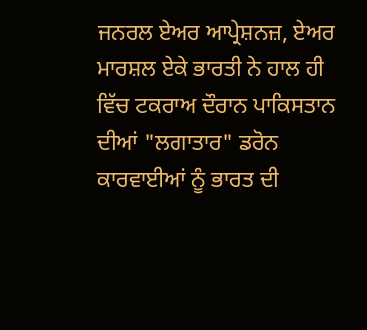ਜਨਰਲ ਏਅਰ ਆਪ੍ਰੇਸ਼ਨਜ਼, ਏਅਰ ਮਾਰਸ਼ਲ ਏਕੇ ਭਾਰਤੀ ਨੇ ਹਾਲ ਹੀ ਵਿੱਚ ਟਕਰਾਅ ਦੌਰਾਨ ਪਾਕਿਸਤਾਨ ਦੀਆਂ "ਲਗਾਤਾਰ" ਡਰੋਨ ਕਾਰਵਾਈਆਂ ਨੂੰ ਭਾਰਤ ਦੀ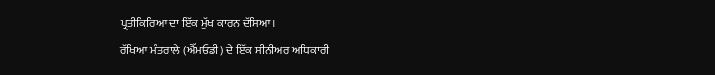ਪ੍ਰਤੀਕਿਰਿਆ ਦਾ ਇੱਕ ਮੁੱਖ ਕਾਰਨ ਦੱਸਿਆ।
ਰੱਖਿਆ ਮੰਤਰਾਲੇ (ਐੱਮਓਡੀ) ਦੇ ਇੱਕ ਸੀਨੀਅਰ ਅਧਿਕਾਰੀ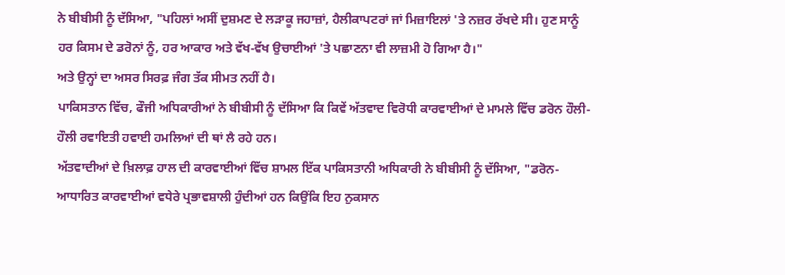ਨੇ ਬੀਬੀਸੀ ਨੂੰ ਦੱਸਿਆ, "ਪਹਿਲਾਂ ਅਸੀਂ ਦੁਸ਼ਮਣ ਦੇ ਲੜਾਕੂ ਜਹਾਜ਼ਾਂ, ਹੈਲੀਕਾਪਟਰਾਂ ਜਾਂ ਮਿਜ਼ਾਇਲਾਂ 'ਤੇ ਨਜ਼ਰ ਰੱਖਦੇ ਸੀ। ਹੁਣ ਸਾਨੂੰ ਹਰ ਕਿਸਮ ਦੇ ਡਰੋਨਾਂ ਨੂੰ, ਹਰ ਆਕਾਰ ਅਤੇ ਵੱਖ-ਵੱਖ ਉਚਾਈਆਂ 'ਤੇ ਪਛਾਣਨਾ ਵੀ ਲਾਜ਼ਮੀ ਹੋ ਗਿਆ ਹੈ।"
ਅਤੇ ਉਨ੍ਹਾਂ ਦਾ ਅਸਰ ਸਿਰਫ਼ ਜੰਗ ਤੱਕ ਸੀਮਤ ਨਹੀਂ ਹੈ।
ਪਾਕਿਸਤਾਨ ਵਿੱਚ, ਫੌਜੀ ਅਧਿਕਾਰੀਆਂ ਨੇ ਬੀਬੀਸੀ ਨੂੰ ਦੱਸਿਆ ਕਿ ਕਿਵੇਂ ਅੱਤਵਾਦ ਵਿਰੋਧੀ ਕਾਰਵਾਈਆਂ ਦੇ ਮਾਮਲੇ ਵਿੱਚ ਡਰੋਨ ਹੌਲੀ-ਹੌਲੀ ਰਵਾਇਤੀ ਹਵਾਈ ਹਮਲਿਆਂ ਦੀ ਥਾਂ ਲੈ ਰਹੇ ਹਨ।
ਅੱਤਵਾਦੀਆਂ ਦੇ ਖ਼ਿਲਾਫ਼ ਹਾਲ ਦੀ ਕਾਰਵਾਈਆਂ ਵਿੱਚ ਸ਼ਾਮਲ ਇੱਕ ਪਾਕਿਸਤਾਨੀ ਅਧਿਕਾਰੀ ਨੇ ਬੀਬੀਸੀ ਨੂੰ ਦੱਸਿਆ, "ਡਰੋਨ-ਆਧਾਰਿਤ ਕਾਰਵਾਈਆਂ ਵਧੇਰੇ ਪ੍ਰਭਾਵਸ਼ਾਲੀ ਹੁੰਦੀਆਂ ਹਨ ਕਿਉਂਕਿ ਇਹ ਨੁਕਸਾਨ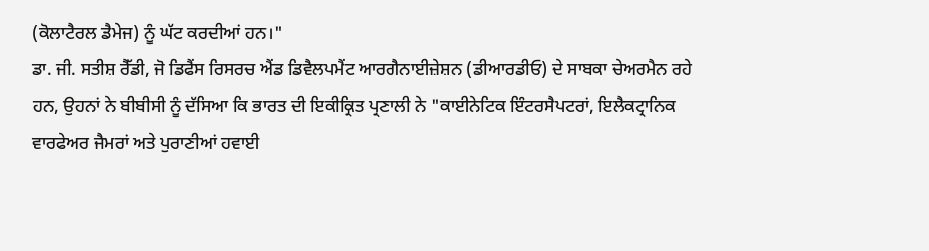(ਕੋਲਾਟੈਰਲ ਡੈਮੇਜ) ਨੂੰ ਘੱਟ ਕਰਦੀਆਂ ਹਨ।"
ਡਾ. ਜੀ. ਸਤੀਸ਼ ਰੈੱਡੀ, ਜੋ ਡਿਫੈਂਸ ਰਿਸਰਚ ਐਂਡ ਡਿਵੈਲਪਮੈਂਟ ਆਰਗੈਨਾਈਜ਼ੇਸ਼ਨ (ਡੀਆਰਡੀਓ) ਦੇ ਸਾਬਕਾ ਚੇਅਰਮੈਨ ਰਹੇ ਹਨ, ਉਹਨਾਂ ਨੇ ਬੀਬੀਸੀ ਨੂੰ ਦੱਸਿਆ ਕਿ ਭਾਰਤ ਦੀ ਇਕੀਕ੍ਰਿਤ ਪ੍ਰਣਾਲੀ ਨੇ "ਕਾਈਨੇਟਿਕ ਇੰਟਰਸੈਪਟਰਾਂ, ਇਲੈਕਟ੍ਰਾਨਿਕ ਵਾਰਫੇਅਰ ਜੈਮਰਾਂ ਅਤੇ ਪੁਰਾਣੀਆਂ ਹਵਾਈ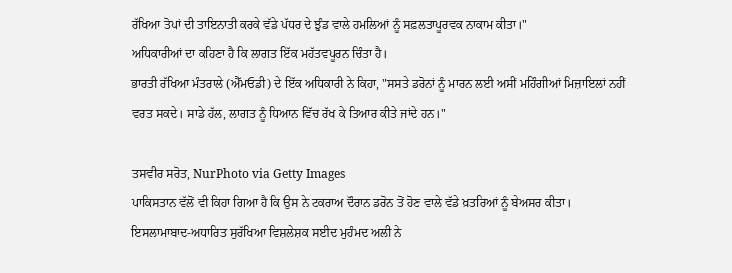ਰੱਖਿਆ ਤੋਪਾਂ ਦੀ ਤਾਇਨਾਤੀ ਕਰਕੇ ਵੱਡੇ ਪੱਧਰ ਦੇ ਝੁੰਡ ਵਾਲੇ ਹਮਲਿਆਂ ਨੂੰ ਸਫ਼ਲਤਾਪੂਰਵਕ ਨਾਕਾਮ ਕੀਤਾ।"
ਅਧਿਕਾਰੀਆਂ ਦਾ ਕਹਿਣਾ ਹੈ ਕਿ ਲਾਗਤ ਇੱਕ ਮਹੱਤਵਪੂਰਨ ਚਿੰਤਾ ਹੈ।
ਭਾਰਤੀ ਰੱਖਿਆ ਮੰਤਰਾਲੇ (ਐੱਮਓਡੀ) ਦੇ ਇੱਕ ਅਧਿਕਾਰੀ ਨੇ ਕਿਹਾ, "ਸਸਤੇ ਡਰੋਨਾਂ ਨੂੰ ਮਾਰਨ ਲਈ ਅਸੀਂ ਮਹਿੰਗੀਆਂ ਮਿਜ਼ਾਇਲਾਂ ਨਹੀਂ ਵਰਤ ਸਕਦੇ। ਸਾਡੇ ਹੱਲ, ਲਾਗਤ ਨੂੰ ਧਿਆਨ ਵਿੱਚ ਰੱਖ ਕੇ ਤਿਆਰ ਕੀਤੇ ਜਾਂਦੇ ਹਨ।"

ਤਸਵੀਰ ਸਰੋਤ, NurPhoto via Getty Images
ਪਾਕਿਸਤਾਨ ਵੱਲੋਂ ਵੀ ਕਿਹਾ ਗਿਆ ਹੈ ਕਿ ਉਸ ਨੇ ਟਕਰਾਅ ਦੌਰਾਨ ਡਰੋਨ ਤੋਂ ਹੋਣ ਵਾਲੇ ਵੱਡੇ ਖ਼ਤਰਿਆਂ ਨੂੰ ਬੇਅਸਰ ਕੀਤਾ।
ਇਸਲਾਮਾਬਾਦ-ਅਧਾਰਿਤ ਸੁਰੱਖਿਆ ਵਿਸ਼ਲੇਸ਼ਕ ਸਈਦ ਮੁਹੰਮਦ ਅਲੀ ਨੇ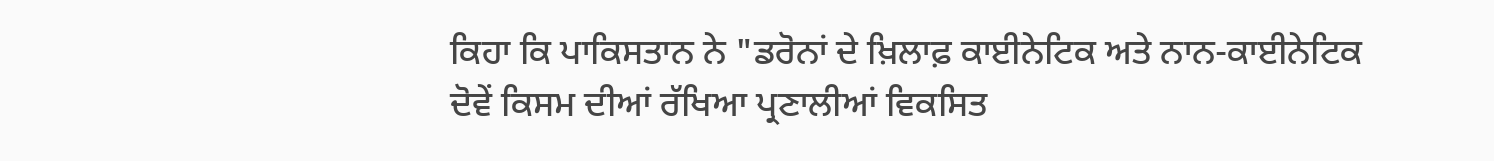ਕਿਹਾ ਕਿ ਪਾਕਿਸਤਾਨ ਨੇ "ਡਰੋਨਾਂ ਦੇ ਖ਼ਿਲਾਫ਼ ਕਾਈਨੇਟਿਕ ਅਤੇ ਨਾਨ-ਕਾਈਨੇਟਿਕ ਦੋਵੇਂ ਕਿਸਮ ਦੀਆਂ ਰੱਖਿਆ ਪ੍ਰਣਾਲੀਆਂ ਵਿਕਸਿਤ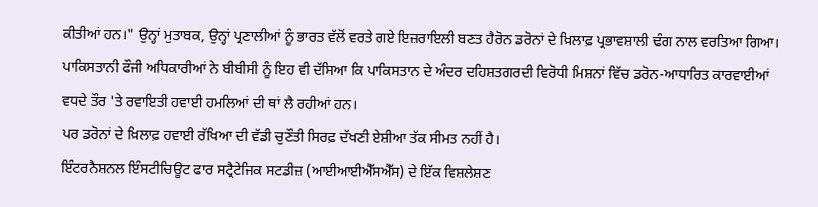ਕੀਤੀਆਂ ਹਨ।" ਉਨ੍ਹਾਂ ਮੁਤਾਬਕ, ਉਨ੍ਹਾਂ ਪ੍ਰਣਾਲੀਆਂ ਨੂੰ ਭਾਰਤ ਵੱਲੋਂ ਵਰਤੇ ਗਏ ਇਜ਼ਰਾਇਲੀ ਬਣਤ ਹੈਰੋਨ ਡਰੋਨਾਂ ਦੇ ਖ਼ਿਲਾਫ਼ ਪ੍ਰਭਾਵਸ਼ਾਲੀ ਢੰਗ ਨਾਲ ਵਰਤਿਆ ਗਿਆ।
ਪਾਕਿਸਤਾਨੀ ਫੌਜੀ ਅਧਿਕਾਰੀਆਂ ਨੇ ਬੀਬੀਸੀ ਨੂੰ ਇਹ ਵੀ ਦੱਸਿਆ ਕਿ ਪਾਕਿਸਤਾਨ ਦੇ ਅੰਦਰ ਦਹਿਸ਼ਤਗਰਦੀ ਵਿਰੋਧੀ ਮਿਸ਼ਨਾਂ ਵਿੱਚ ਡਰੋਨ-ਆਧਾਰਿਤ ਕਾਰਵਾਈਆਂ ਵਧਦੇ ਤੌਰ 'ਤੇ ਰਵਾਇਤੀ ਹਵਾਈ ਹਮਲਿਆਂ ਦੀ ਥਾਂ ਲੈ ਰਹੀਆਂ ਹਨ।
ਪਰ ਡਰੋਨਾਂ ਦੇ ਖ਼ਿਲਾਫ਼ ਹਵਾਈ ਰੱਖਿਆ ਦੀ ਵੱਡੀ ਚੁਣੌਤੀ ਸਿਰਫ਼ ਦੱਖਣੀ ਏਸ਼ੀਆ ਤੱਕ ਸੀਮਤ ਨਹੀਂ ਹੈ।
ਇੰਟਰਨੈਸ਼ਨਲ ਇੰਸਟੀਚਿਊਟ ਫਾਰ ਸਟ੍ਰੈਟੇਜਿਕ ਸਟਡੀਜ਼ (ਆਈਆਈਐੱਸਐੱਸ) ਦੇ ਇੱਕ ਵਿਸ਼ਲੇਸ਼ਣ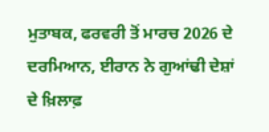ਮੁਤਾਬਕ, ਫਰਵਰੀ ਤੋਂ ਮਾਰਚ 2026 ਦੇ ਦਰਮਿਆਨ, ਈਰਾਨ ਨੇ ਗੁਆਂਢੀ ਦੇਸ਼ਾਂ ਦੇ ਖ਼ਿਲਾਫ਼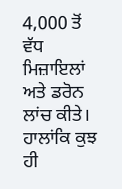4,000 ਤੋਂ ਵੱਧ ਮਿਜ਼ਾਇਲਾਂ ਅਤੇ ਡਰੋਨ ਲਾਂਚ ਕੀਤੇ।
ਹਾਲਾਂਕਿ ਕੁਝ ਹੀ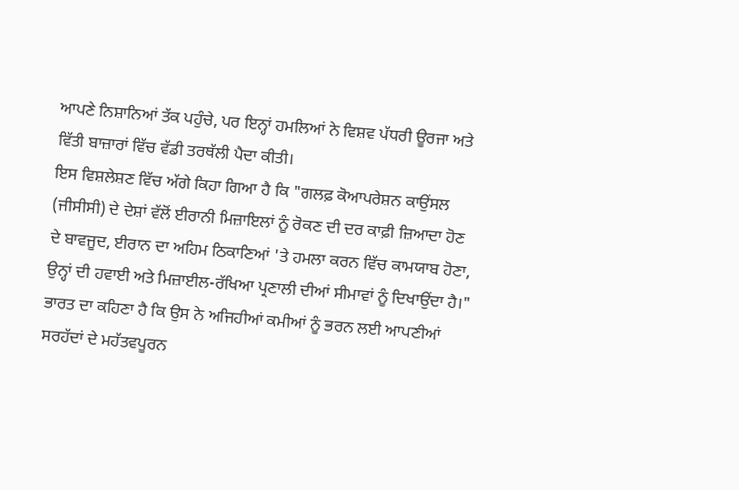ਆਪਣੇ ਨਿਸ਼ਾਨਿਆਂ ਤੱਕ ਪਹੁੰਚੇ, ਪਰ ਇਨ੍ਹਾਂ ਹਮਲਿਆਂ ਨੇ ਵਿਸ਼ਵ ਪੱਧਰੀ ਊਰਜਾ ਅਤੇ ਵਿੱਤੀ ਬਾਜ਼ਾਰਾਂ ਵਿੱਚ ਵੱਡੀ ਤਰਥੱਲੀ ਪੈਦਾ ਕੀਤੀ।
ਇਸ ਵਿਸ਼ਲੇਸ਼ਣ ਵਿੱਚ ਅੱਗੇ ਕਿਹਾ ਗਿਆ ਹੈ ਕਿ "ਗਲਫ਼ ਕੋਆਪਰੇਸ਼ਨ ਕਾਉਂਸਲ (ਜੀਸੀਸੀ) ਦੇ ਦੇਸ਼ਾਂ ਵੱਲੋਂ ਈਰਾਨੀ ਮਿਜ਼ਾਇਲਾਂ ਨੂੰ ਰੋਕਣ ਦੀ ਦਰ ਕਾਫ਼ੀ ਜ਼ਿਆਦਾ ਹੋਣ ਦੇ ਬਾਵਜੂਦ, ਈਰਾਨ ਦਾ ਅਹਿਮ ਠਿਕਾਣਿਆਂ 'ਤੇ ਹਮਲਾ ਕਰਨ ਵਿੱਚ ਕਾਮਯਾਬ ਹੋਣਾ, ਉਨ੍ਹਾਂ ਦੀ ਹਵਾਈ ਅਤੇ ਮਿਜ਼ਾਈਲ-ਰੱਖਿਆ ਪ੍ਰਣਾਲੀ ਦੀਆਂ ਸੀਮਾਵਾਂ ਨੂੰ ਦਿਖਾਉਂਦਾ ਹੈ।"
ਭਾਰਤ ਦਾ ਕਹਿਣਾ ਹੈ ਕਿ ਉਸ ਨੇ ਅਜਿਹੀਆਂ ਕਮੀਆਂ ਨੂੰ ਭਰਨ ਲਈ ਆਪਣੀਆਂ ਸਰਹੱਦਾਂ ਦੇ ਮਹੱਤਵਪੂਰਨ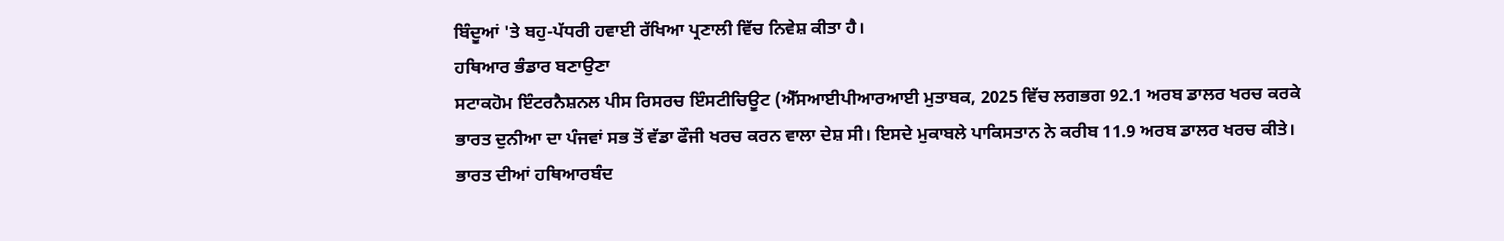ਬਿੰਦੂਆਂ 'ਤੇ ਬਹੁ-ਪੱਧਰੀ ਹਵਾਈ ਰੱਖਿਆ ਪ੍ਰਣਾਲੀ ਵਿੱਚ ਨਿਵੇਸ਼ ਕੀਤਾ ਹੈ।
ਹਥਿਆਰ ਭੰਡਾਰ ਬਣਾਉਣਾ
ਸਟਾਕਹੋਮ ਇੰਟਰਨੈਸ਼ਨਲ ਪੀਸ ਰਿਸਰਚ ਇੰਸਟੀਚਿਊਟ (ਐੱਸਆਈਪੀਆਰਆਈ ਮੁਤਾਬਕ, 2025 ਵਿੱਚ ਲਗਭਗ 92.1 ਅਰਬ ਡਾਲਰ ਖਰਚ ਕਰਕੇ ਭਾਰਤ ਦੁਨੀਆ ਦਾ ਪੰਜਵਾਂ ਸਭ ਤੋਂ ਵੱਡਾ ਫੌਜੀ ਖਰਚ ਕਰਨ ਵਾਲਾ ਦੇਸ਼ ਸੀ। ਇਸਦੇ ਮੁਕਾਬਲੇ ਪਾਕਿਸਤਾਨ ਨੇ ਕਰੀਬ 11.9 ਅਰਬ ਡਾਲਰ ਖਰਚ ਕੀਤੇ।
ਭਾਰਤ ਦੀਆਂ ਹਥਿਆਰਬੰਦ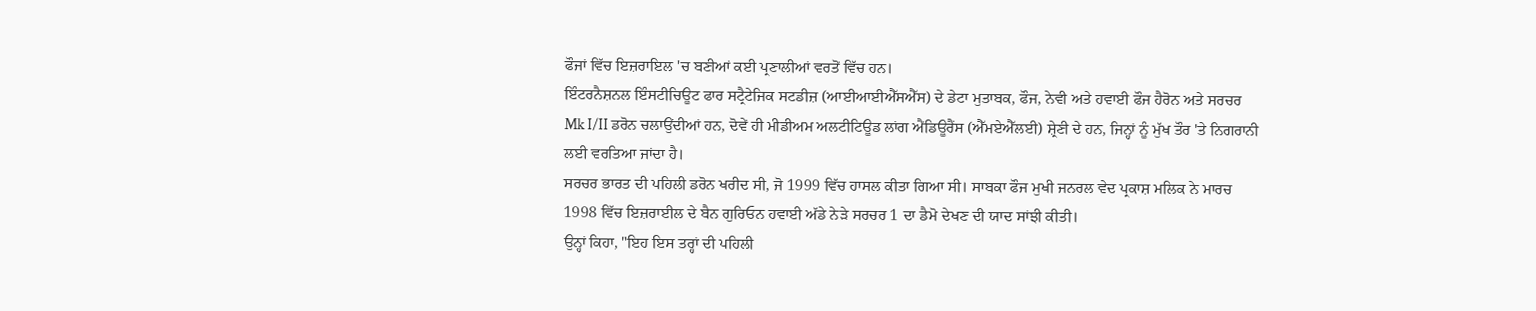ਫੌਜਾਂ ਵਿੱਚ ਇਜ਼ਰਾਇਲ 'ਚ ਬਣੀਆਂ ਕਈ ਪ੍ਰਣਾਲੀਆਂ ਵਰਤੋਂ ਵਿੱਚ ਹਨ।
ਇੰਟਰਨੈਸ਼ਨਲ ਇੰਸਟੀਚਿਊਟ ਫਾਰ ਸਟ੍ਰੈਟੇਜਿਕ ਸਟਡੀਜ਼ (ਆਈਆਈਐੱਸਐੱਸ) ਦੇ ਡੇਟਾ ਮੁਤਾਬਕ, ਫੌਜ, ਨੇਵੀ ਅਤੇ ਹਵਾਈ ਫੌਜ ਹੈਰੋਨ ਅਤੇ ਸਰਚਰ Mk I/II ਡਰੋਨ ਚਲਾਉਂਦੀਆਂ ਹਨ, ਦੋਵੇਂ ਹੀ ਮੀਡੀਅਮ ਅਲਟੀਟਿਊਡ ਲਾਂਗ ਐਂਡਿਊਰੈਂਸ (ਐੱਮਏਐੱਲਈ) ਸ਼੍ਰੇਣੀ ਦੇ ਹਨ, ਜਿਨ੍ਹਾਂ ਨੂੰ ਮੁੱਖ ਤੌਰ 'ਤੇ ਨਿਗਰਾਨੀ ਲਈ ਵਰਤਿਆ ਜਾਂਦਾ ਹੈ।
ਸਰਚਰ ਭਾਰਤ ਦੀ ਪਹਿਲੀ ਡਰੋਨ ਖਰੀਦ ਸੀ, ਜੋ 1999 ਵਿੱਚ ਹਾਸਲ ਕੀਤਾ ਗਿਆ ਸੀ। ਸਾਬਕਾ ਫੌਜ ਮੁਖੀ ਜਨਰਲ ਵੇਦ ਪ੍ਰਕਾਸ਼ ਮਲਿਕ ਨੇ ਮਾਰਚ 1998 ਵਿੱਚ ਇਜ਼ਰਾਈਲ ਦੇ ਬੈਨ ਗੁਰਿਓਨ ਹਵਾਈ ਅੱਡੇ ਨੇੜੇ ਸਰਚਰ 1 ਦਾ ਡੈਮੋ ਦੇਖਣ ਦੀ ਯਾਦ ਸਾਂਝੀ ਕੀਤੀ।
ਉਨ੍ਹਾਂ ਕਿਹਾ, "ਇਹ ਇਸ ਤਰ੍ਹਾਂ ਦੀ ਪਹਿਲੀ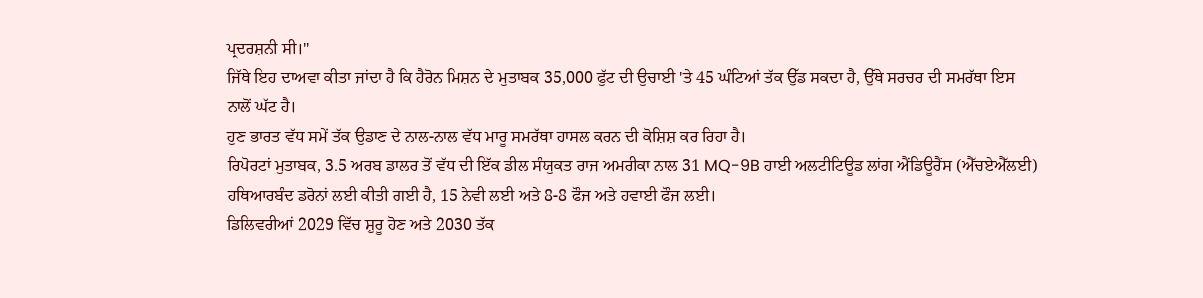ਪ੍ਰਦਰਸ਼ਨੀ ਸੀ।"
ਜਿੱਥੇ ਇਹ ਦਾਅਵਾ ਕੀਤਾ ਜਾਂਦਾ ਹੈ ਕਿ ਹੈਰੋਨ ਮਿਸ਼ਨ ਦੇ ਮੁਤਾਬਕ 35,000 ਫੁੱਟ ਦੀ ਉਚਾਈ 'ਤੇ 45 ਘੰਟਿਆਂ ਤੱਕ ਉੱਡ ਸਕਦਾ ਹੈ, ਉੱਥੇ ਸਰਚਰ ਦੀ ਸਮਰੱਥਾ ਇਸ ਨਾਲੋਂ ਘੱਟ ਹੈ।
ਹੁਣ ਭਾਰਤ ਵੱਧ ਸਮੇਂ ਤੱਕ ਉਡਾਣ ਦੇ ਨਾਲ-ਨਾਲ ਵੱਧ ਮਾਰੂ ਸਮਰੱਥਾ ਹਾਸਲ ਕਰਨ ਦੀ ਕੋਸ਼ਿਸ਼ ਕਰ ਰਿਹਾ ਹੈ।
ਰਿਪੋਰਟਾਂ ਮੁਤਾਬਕ, 3.5 ਅਰਬ ਡਾਲਰ ਤੋਂ ਵੱਧ ਦੀ ਇੱਕ ਡੀਲ ਸੰਯੁਕਤ ਰਾਜ ਅਮਰੀਕਾ ਨਾਲ 31 MQ-9B ਹਾਈ ਅਲਟੀਟਿਊਡ ਲਾਂਗ ਐਂਡਿਊਰੈਂਸ (ਐੱਚਏਐੱਲਈ) ਹਥਿਆਰਬੰਦ ਡਰੋਨਾਂ ਲਈ ਕੀਤੀ ਗਈ ਹੈ, 15 ਨੇਵੀ ਲਈ ਅਤੇ 8-8 ਫੌਜ ਅਤੇ ਹਵਾਈ ਫੌਜ ਲਈ।
ਡਿਲਿਵਰੀਆਂ 2029 ਵਿੱਚ ਸ਼ੁਰੂ ਹੋਣ ਅਤੇ 2030 ਤੱਕ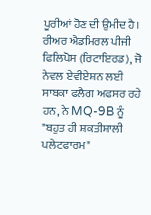ਪੂਰੀਆਂ ਹੋਣ ਦੀ ਉਮੀਦ ਹੈ।
ਰੀਅਰ ਐਡਮਿਰਲ ਪੀਜੀ ਫਿਲਿਪੋਸ (ਰਿਟਾਇਰਡ), ਜੋ ਨੇਵਲ ਏਵੀਏਸ਼ਨ ਲਈ ਸਾਬਕਾ ਫਲੈਗ ਅਫਸਰ ਰਹੇ ਹਨ, ਨੇ MQ-9B ਨੂੰ "ਬਹੁਤ ਹੀ ਸ਼ਕਤੀਸ਼ਾਲੀ ਪਲੇਟਫਾਰਮ"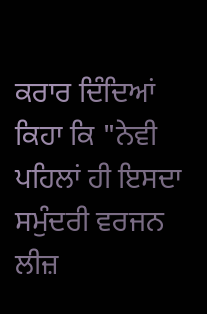ਕਰਾਰ ਦਿੰਦਿਆਂ ਕਿਹਾ ਕਿ "ਨੇਵੀ ਪਹਿਲਾਂ ਹੀ ਇਸਦਾ ਸਮੁੰਦਰੀ ਵਰਜਨ ਲੀਜ਼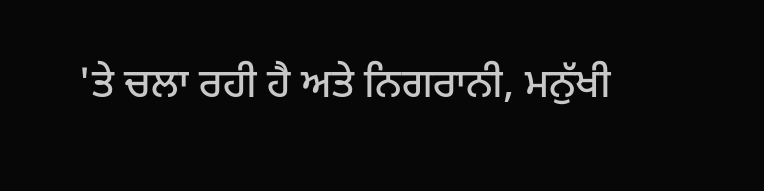'ਤੇ ਚਲਾ ਰਹੀ ਹੈ ਅਤੇ ਨਿਗਰਾਨੀ, ਮਨੁੱਖੀ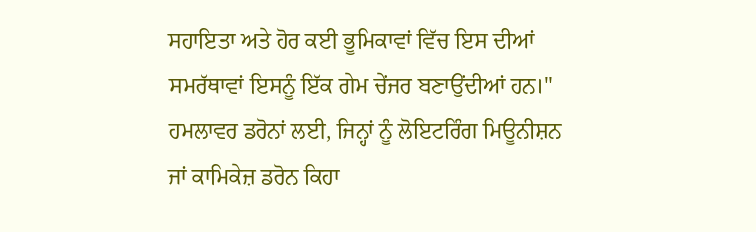ਸਹਾਇਤਾ ਅਤੇ ਹੋਰ ਕਈ ਭੂਮਿਕਾਵਾਂ ਵਿੱਚ ਇਸ ਦੀਆਂ ਸਮਰੱਥਾਵਾਂ ਇਸਨੂੰ ਇੱਕ ਗੇਮ ਚੇਂਜਰ ਬਣਾਉਂਦੀਆਂ ਹਨ।"
ਹਮਲਾਵਰ ਡਰੋਨਾਂ ਲਈ, ਜਿਨ੍ਹਾਂ ਨੂੰ ਲੋਇਟਰਿੰਗ ਮਿਊਨੀਸ਼ਨ ਜਾਂ ਕਾਮਿਕੇਜ਼ ਡਰੋਨ ਕਿਹਾ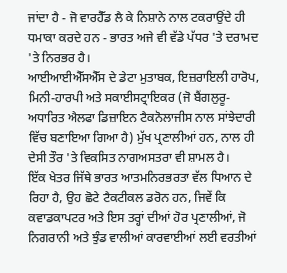ਜਾਂਦਾ ਹੈ - ਜੋ ਵਾਰਹੈੱਡ ਲੈ ਕੇ ਨਿਸ਼ਾਨੇ ਨਾਲ ਟਕਰਾਉਂਦੇ ਹੀ ਧਮਾਕਾ ਕਰਦੇ ਹਨ - ਭਾਰਤ ਅਜੇ ਵੀ ਵੱਡੇ ਪੱਧਰ 'ਤੇ ਦਰਾਮਦ 'ਤੇ ਨਿਰਭਰ ਹੈ।
ਆਈਆਈਐੱਸਐੱਸ ਦੇ ਡੇਟਾ ਮੁਤਾਬਕ, ਇਜ਼ਰਾਇਲੀ ਹਾਰੋਪ, ਮਿਨੀ-ਹਾਰਪੀ ਅਤੇ ਸਕਾਈਸਟ੍ਰਾਇਕਰ (ਜੋ ਬੈਂਗਲੁਰੂ-ਅਧਾਰਿਤ ਐਲਫਾ ਡਿਜ਼ਾਇਨ ਟੈਕਨੋਲਾਜੀਸ ਨਾਲ ਸਾਂਝੇਦਾਰੀ ਵਿੱਚ ਬਣਾਇਆ ਗਿਆ ਹੈ) ਮੁੱਖ ਪ੍ਰਣਾਲੀਆਂ ਹਨ, ਨਾਲ ਹੀ ਦੇਸੀ ਤੌਰ 'ਤੇ ਵਿਕਸਿਤ ਨਾਗਅਸਤਰਾ ਵੀ ਸ਼ਾਮਲ ਹੈ।
ਇੱਕ ਖੇਤਰ ਜਿੱਥੇ ਭਾਰਤ ਆਤਮਨਿਰਭਰਤਾ ਵੱਲ ਧਿਆਨ ਦੇ ਰਿਹਾ ਹੈ, ਉਹ ਛੋਟੇ ਟੈਕਟੀਕਲ ਡਰੋਨ ਹਨ, ਜਿਵੇਂ ਕਿ ਕਵਾਡਕਾਪਟਰ ਅਤੇ ਇਸ ਤਰ੍ਹਾਂ ਦੀਆਂ ਹੋਰ ਪ੍ਰਣਾਲੀਆਂ, ਜੋ ਨਿਗਰਾਨੀ ਅਤੇ ਝੁੰਡ ਵਾਲੀਆਂ ਕਾਰਵਾਈਆਂ ਲਈ ਵਰਤੀਆਂ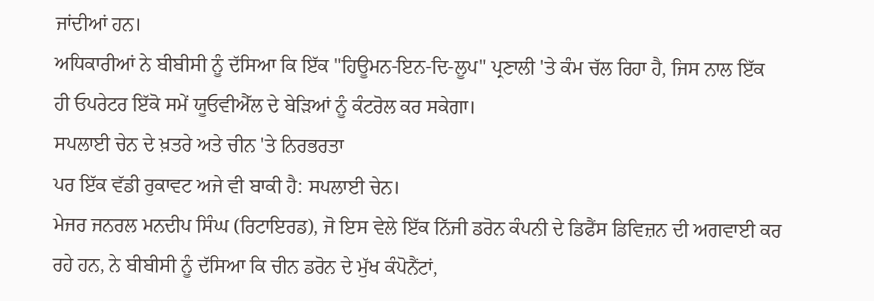ਜਾਂਦੀਆਂ ਹਨ।
ਅਧਿਕਾਰੀਆਂ ਨੇ ਬੀਬੀਸੀ ਨੂੰ ਦੱਸਿਆ ਕਿ ਇੱਕ "ਹਿਊਮਨ-ਇਨ-ਦਿ-ਲੂਪ" ਪ੍ਰਣਾਲੀ 'ਤੇ ਕੰਮ ਚੱਲ ਰਿਹਾ ਹੈ, ਜਿਸ ਨਾਲ ਇੱਕ ਹੀ ਓਪਰੇਟਰ ਇੱਕੋ ਸਮੇਂ ਯੂਓਵੀਐੱਲ ਦੇ ਬੇੜਿਆਂ ਨੂੰ ਕੰਟਰੋਲ ਕਰ ਸਕੇਗਾ।
ਸਪਲਾਈ ਚੇਨ ਦੇ ਖ਼ਤਰੇ ਅਤੇ ਚੀਨ 'ਤੇ ਨਿਰਭਰਤਾ
ਪਰ ਇੱਕ ਵੱਡੀ ਰੁਕਾਵਟ ਅਜੇ ਵੀ ਬਾਕੀ ਹੈ: ਸਪਲਾਈ ਚੇਨ।
ਮੇਜਰ ਜਨਰਲ ਮਨਦੀਪ ਸਿੰਘ (ਰਿਟਾਇਰਡ), ਜੋ ਇਸ ਵੇਲੇ ਇੱਕ ਨਿੱਜੀ ਡਰੋਨ ਕੰਪਨੀ ਦੇ ਡਿਫੈਂਸ ਡਿਵਿਜ਼ਨ ਦੀ ਅਗਵਾਈ ਕਰ ਰਹੇ ਹਨ, ਨੇ ਬੀਬੀਸੀ ਨੂੰ ਦੱਸਿਆ ਕਿ ਚੀਨ ਡਰੋਨ ਦੇ ਮੁੱਖ ਕੰਪੋਨੈਂਟਾਂ,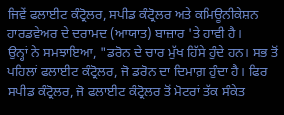ਜਿਵੇਂ ਫਲਾਈਟ ਕੰਟ੍ਰੋਲਰ, ਸਪੀਡ ਕੰਟ੍ਰੋਲਰ ਅਤੇ ਕਮਿਊਨੀਕੇਸ਼ਨ ਹਾਰਡਵੇਅਰ ਦੇ ਦਰਾਮਦ (ਆਯਾਤ) ਬਾਜ਼ਾਰ 'ਤੇ ਹਾਵੀ ਹੈ।
ਉਨ੍ਹਾਂ ਨੇ ਸਮਝਾਇਆ, "ਡਰੋਨ ਦੇ ਚਾਰ ਮੁੱਖ ਹਿੱਸੇ ਹੁੰਦੇ ਹਨ। ਸਭ ਤੋਂ ਪਹਿਲਾਂ ਫਲਾਈਟ ਕੰਟ੍ਰੋਲਰ, ਜੋ ਡਰੋਨ ਦਾ ਦਿਮਾਗ਼ ਹੁੰਦਾ ਹੈ। ਫਿਰ ਸਪੀਡ ਕੰਟ੍ਰੋਲਰ, ਜੋ ਫਲਾਈਟ ਕੰਟ੍ਰੋਲਰ ਤੋਂ ਮੋਟਰਾਂ ਤੱਕ ਸੰਕੇਤ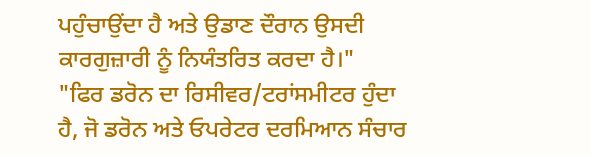ਪਹੁੰਚਾਉਂਦਾ ਹੈ ਅਤੇ ਉਡਾਣ ਦੌਰਾਨ ਉਸਦੀ ਕਾਰਗੁਜ਼ਾਰੀ ਨੂੰ ਨਿਯੰਤਰਿਤ ਕਰਦਾ ਹੈ।"
"ਫਿਰ ਡਰੋਨ ਦਾ ਰਿਸੀਵਰ/ਟਰਾਂਸਮੀਟਰ ਹੁੰਦਾ ਹੈ, ਜੋ ਡਰੋਨ ਅਤੇ ਓਪਰੇਟਰ ਦਰਮਿਆਨ ਸੰਚਾਰ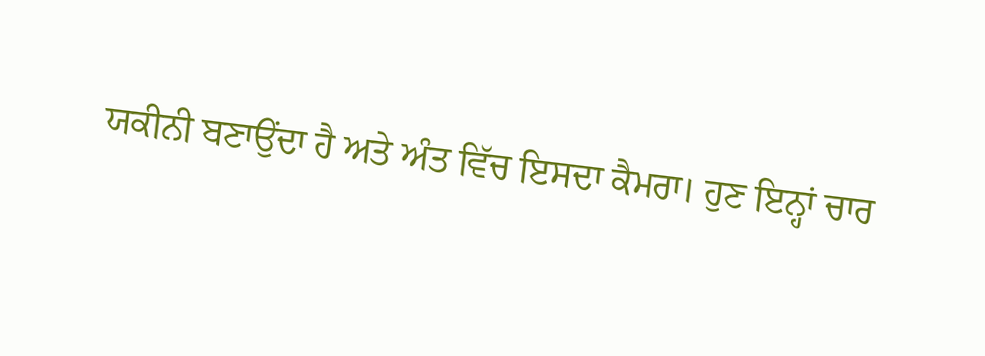ਯਕੀਨੀ ਬਣਾਉਂਦਾ ਹੈ ਅਤੇ ਅੰਤ ਵਿੱਚ ਇਸਦਾ ਕੈਮਰਾ। ਹੁਣ ਇਨ੍ਹਾਂ ਚਾਰ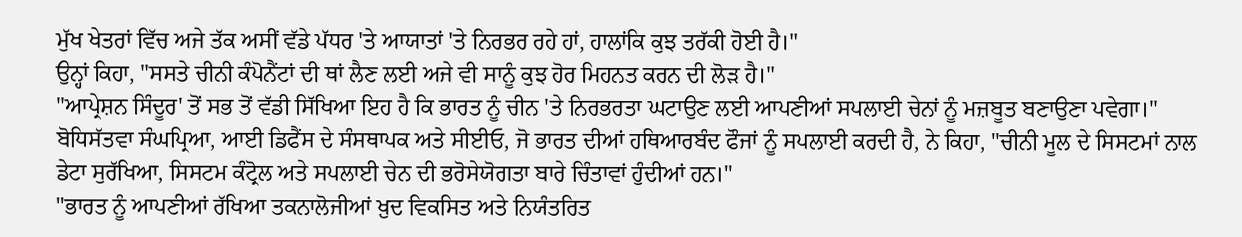ਮੁੱਖ ਖੇਤਰਾਂ ਵਿੱਚ ਅਜੇ ਤੱਕ ਅਸੀਂ ਵੱਡੇ ਪੱਧਰ 'ਤੇ ਆਯਾਤਾਂ 'ਤੇ ਨਿਰਭਰ ਰਹੇ ਹਾਂ, ਹਾਲਾਂਕਿ ਕੁਝ ਤਰੱਕੀ ਹੋਈ ਹੈ।"
ਉਨ੍ਹਾਂ ਕਿਹਾ, "ਸਸਤੇ ਚੀਨੀ ਕੰਪੋਨੈਂਟਾਂ ਦੀ ਥਾਂ ਲੈਣ ਲਈ ਅਜੇ ਵੀ ਸਾਨੂੰ ਕੁਝ ਹੋਰ ਮਿਹਨਤ ਕਰਨ ਦੀ ਲੋੜ ਹੈ।"
"ਆਪ੍ਰੇਸ਼ਨ ਸਿੰਦੂਰ' ਤੋਂ ਸਭ ਤੋਂ ਵੱਡੀ ਸਿੱਖਿਆ ਇਹ ਹੈ ਕਿ ਭਾਰਤ ਨੂੰ ਚੀਨ 'ਤੇ ਨਿਰਭਰਤਾ ਘਟਾਉਣ ਲਈ ਆਪਣੀਆਂ ਸਪਲਾਈ ਚੇਨਾਂ ਨੂੰ ਮਜ਼ਬੂਤ ਬਣਾਉਣਾ ਪਵੇਗਾ।"
ਬੋਧਿਸੱਤਵਾ ਸੰਘਪ੍ਰਿਆ, ਆਈ ਡਿਫੈਂਸ ਦੇ ਸੰਸਥਾਪਕ ਅਤੇ ਸੀਈਓ, ਜੋ ਭਾਰਤ ਦੀਆਂ ਹਥਿਆਰਬੰਦ ਫੌਜਾਂ ਨੂੰ ਸਪਲਾਈ ਕਰਦੀ ਹੈ, ਨੇ ਕਿਹਾ, "ਚੀਨੀ ਮੂਲ ਦੇ ਸਿਸਟਮਾਂ ਨਾਲ ਡੇਟਾ ਸੁਰੱਖਿਆ, ਸਿਸਟਮ ਕੰਟ੍ਰੋਲ ਅਤੇ ਸਪਲਾਈ ਚੇਨ ਦੀ ਭਰੋਸੇਯੋਗਤਾ ਬਾਰੇ ਚਿੰਤਾਵਾਂ ਹੁੰਦੀਆਂ ਹਨ।"
"ਭਾਰਤ ਨੂੰ ਆਪਣੀਆਂ ਰੱਖਿਆ ਤਕਨਾਲੋਜੀਆਂ ਖ਼ੁਦ ਵਿਕਸਿਤ ਅਤੇ ਨਿਯੰਤਰਿਤ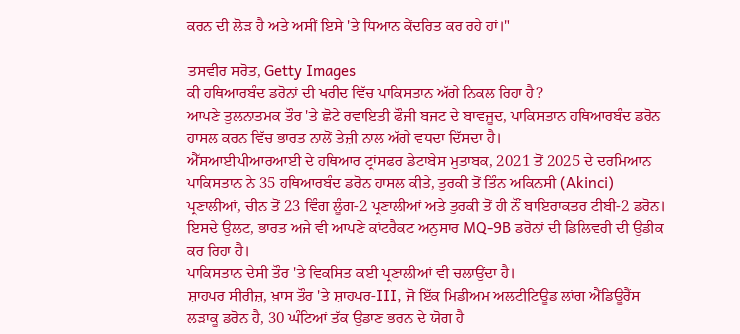ਕਰਨ ਦੀ ਲੋੜ ਹੈ ਅਤੇ ਅਸੀਂ ਇਸੇ 'ਤੇ ਧਿਆਨ ਕੇਂਦਰਿਤ ਕਰ ਰਹੇ ਹਾਂ।"

ਤਸਵੀਰ ਸਰੋਤ, Getty Images
ਕੀ ਹਥਿਆਰਬੰਦ ਡਰੋਨਾਂ ਦੀ ਖਰੀਦ ਵਿੱਚ ਪਾਕਿਸਤਾਨ ਅੱਗੇ ਨਿਕਲ ਰਿਹਾ ਹੈ?
ਆਪਣੇ ਤੁਲਨਾਤਮਕ ਤੌਰ 'ਤੇ ਛੋਟੇ ਰਵਾਇਤੀ ਫੌਜੀ ਬਜਟ ਦੇ ਬਾਵਜੂਦ, ਪਾਕਿਸਤਾਨ ਹਥਿਆਰਬੰਦ ਡਰੋਨ ਹਾਸਲ ਕਰਨ ਵਿੱਚ ਭਾਰਤ ਨਾਲੋਂ ਤੇਜ਼ੀ ਨਾਲ ਅੱਗੇ ਵਧਦਾ ਦਿੱਸਦਾ ਹੈ।
ਐੱਸਆਈਪੀਆਰਆਈ ਦੇ ਹਥਿਆਰ ਟ੍ਰਾਂਸਫਰ ਡੇਟਾਬੇਸ ਮੁਤਾਬਕ, 2021 ਤੋਂ 2025 ਦੇ ਦਰਮਿਆਨ ਪਾਕਿਸਤਾਨ ਨੇ 35 ਹਥਿਆਰਬੰਦ ਡਰੋਨ ਹਾਸਲ ਕੀਤੇ, ਤੁਰਕੀ ਤੋਂ ਤਿੰਨ ਅਕਿਨਸੀ (Akinci) ਪ੍ਰਣਾਲੀਆਂ, ਚੀਨ ਤੋਂ 23 ਵਿੰਗ ਲੂੰਗ-2 ਪ੍ਰਣਾਲੀਆਂ ਅਤੇ ਤੁਰਕੀ ਤੋਂ ਹੀ ਨੌਂ ਬਾਇਰਾਕਤਰ ਟੀਬੀ-2 ਡਰੋਨ।
ਇਸਦੇ ਉਲਟ, ਭਾਰਤ ਅਜੇ ਵੀ ਆਪਣੇ ਕਾਂਟਰੈਕਟ ਅਨੁਸਾਰ MQ-9B ਡਰੋਨਾਂ ਦੀ ਡਿਲਿਵਰੀ ਦੀ ਉਡੀਕ ਕਰ ਰਿਹਾ ਹੈ।
ਪਾਕਿਸਤਾਨ ਦੇਸੀ ਤੌਰ 'ਤੇ ਵਿਕਸਿਤ ਕਈ ਪ੍ਰਣਾਲੀਆਂ ਵੀ ਚਲਾਉਂਦਾ ਹੈ।
ਸ਼ਾਹਪਰ ਸੀਰੀਜ਼, ਖ਼ਾਸ ਤੌਰ 'ਤੇ ਸ਼ਾਹਪਰ-III, ਜੋ ਇੱਕ ਮਿਡੀਅਮ ਅਲਟੀਟਿਊਡ ਲਾਂਗ ਐਂਡਿਊਰੈਂਸ ਲੜਾਕੂ ਡਰੋਨ ਹੈ, 30 ਘੰਟਿਆਂ ਤੱਕ ਉਡਾਣ ਭਰਨ ਦੇ ਯੋਗ ਹੈ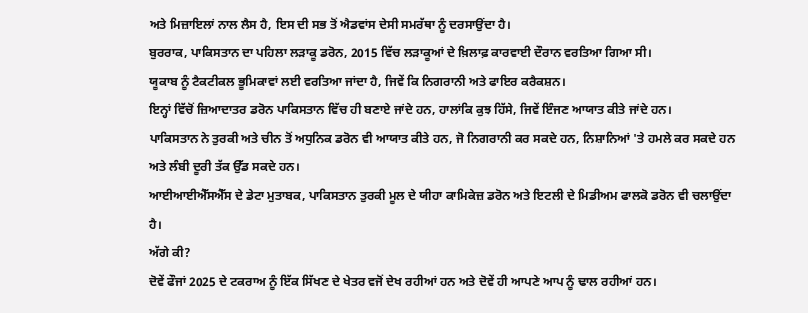ਅਤੇ ਮਿਜ਼ਾਇਲਾਂ ਨਾਲ ਲੈਸ ਹੈ, ਇਸ ਦੀ ਸਭ ਤੋਂ ਐਡਵਾਂਸ ਦੇਸੀ ਸਮਰੱਥਾ ਨੂੰ ਦਰਸਾਉਂਦਾ ਹੈ।
ਬੁਰਰਾਕ, ਪਾਕਿਸਤਾਨ ਦਾ ਪਹਿਲਾ ਲੜਾਕੂ ਡਰੋਨ, 2015 ਵਿੱਚ ਲੜਾਕੂਆਂ ਦੇ ਖ਼ਿਲਾਫ਼ ਕਾਰਵਾਈ ਦੌਰਾਨ ਵਰਤਿਆ ਗਿਆ ਸੀ।
ਯੂਕਾਬ ਨੂੰ ਟੈਕਟੀਕਲ ਭੂਮਿਕਾਵਾਂ ਲਈ ਵਰਤਿਆ ਜਾਂਦਾ ਹੈ, ਜਿਵੇਂ ਕਿ ਨਿਗਰਾਨੀ ਅਤੇ ਫਾਇਰ ਕਰੈਕਸ਼ਨ।
ਇਨ੍ਹਾਂ ਵਿੱਚੋਂ ਜ਼ਿਆਦਾਤਰ ਡਰੋਨ ਪਾਕਿਸਤਾਨ ਵਿੱਚ ਹੀ ਬਣਾਏ ਜਾਂਦੇ ਹਨ, ਹਾਲਾਂਕਿ ਕੁਝ ਹਿੱਸੇ, ਜਿਵੇਂ ਇੰਜਣ ਆਯਾਤ ਕੀਤੇ ਜਾਂਦੇ ਹਨ।
ਪਾਕਿਸਤਾਨ ਨੇ ਤੁਰਕੀ ਅਤੇ ਚੀਨ ਤੋਂ ਅਧੁਨਿਕ ਡਰੋਨ ਵੀ ਆਯਾਤ ਕੀਤੇ ਹਨ, ਜੋ ਨਿਗਰਾਨੀ ਕਰ ਸਕਦੇ ਹਨ, ਨਿਸ਼ਾਨਿਆਂ 'ਤੇ ਹਮਲੇ ਕਰ ਸਕਦੇ ਹਨ ਅਤੇ ਲੰਬੀ ਦੂਰੀ ਤੱਕ ਉੱਡ ਸਕਦੇ ਹਨ।
ਆਈਆਈਐੱਸਐੱਸ ਦੇ ਡੇਟਾ ਮੁਤਾਬਕ, ਪਾਕਿਸਤਾਨ ਤੁਰਕੀ ਮੂਲ ਦੇ ਯੀਹਾ ਕਾਮਿਕੇਜ਼ ਡਰੋਨ ਅਤੇ ਇਟਲੀ ਦੇ ਮਿਡੀਅਮ ਫਾਲਕੋ ਡਰੋਨ ਵੀ ਚਲਾਉਂਦਾ ਹੈ।
ਅੱਗੇ ਕੀ?
ਦੋਵੇਂ ਫੌਜਾਂ 2025 ਦੇ ਟਕਰਾਅ ਨੂੰ ਇੱਕ ਸਿੱਖਣ ਦੇ ਖੇਤਰ ਵਜੋਂ ਦੇਖ ਰਹੀਆਂ ਹਨ ਅਤੇ ਦੋਵੇਂ ਹੀ ਆਪਣੇ ਆਪ ਨੂੰ ਢਾਲ ਰਹੀਆਂ ਹਨ।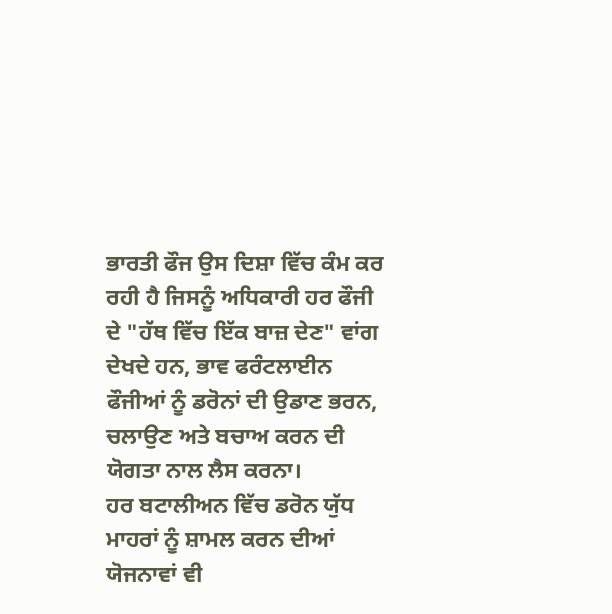ਭਾਰਤੀ ਫੌਜ ਉਸ ਦਿਸ਼ਾ ਵਿੱਚ ਕੰਮ ਕਰ ਰਹੀ ਹੈ ਜਿਸਨੂੰ ਅਧਿਕਾਰੀ ਹਰ ਫੌਜੀ ਦੇ "ਹੱਥ ਵਿੱਚ ਇੱਕ ਬਾਜ਼ ਦੇਣ" ਵਾਂਗ ਦੇਖਦੇ ਹਨ, ਭਾਵ ਫਰੰਟਲਾਈਨ ਫੌਜੀਆਂ ਨੂੰ ਡਰੋਨਾਂ ਦੀ ਉਡਾਣ ਭਰਨ, ਚਲਾਉਣ ਅਤੇ ਬਚਾਅ ਕਰਨ ਦੀ ਯੋਗਤਾ ਨਾਲ ਲੈਸ ਕਰਨਾ।
ਹਰ ਬਟਾਲੀਅਨ ਵਿੱਚ ਡਰੋਨ ਯੁੱਧ ਮਾਹਰਾਂ ਨੂੰ ਸ਼ਾਮਲ ਕਰਨ ਦੀਆਂ ਯੋਜਨਾਵਾਂ ਵੀ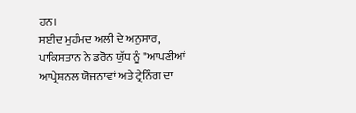ਹਨ।
ਸਈਦ ਮੁਹੰਮਦ ਅਲੀ ਦੇ ਅਨੁਸਾਰ, ਪਾਕਿਸਤਾਨ ਨੇ ਡਰੋਨ ਯੁੱਧ ਨੂੰ "ਆਪਣੀਆਂ ਆਪ੍ਰੇਸ਼ਨਲ ਯੋਜਨਾਵਾਂ ਅਤੇ ਟ੍ਰੇਨਿੰਗ ਦਾ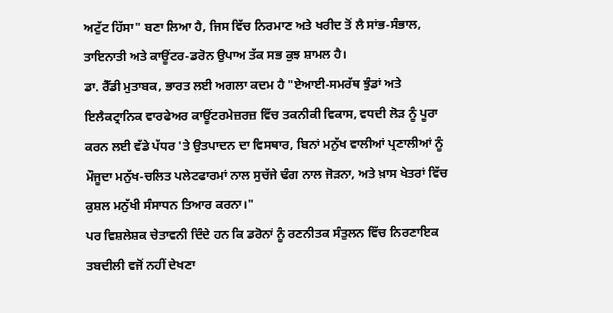ਅਟੁੱਟ ਹਿੱਸਾ" ਬਣਾ ਲਿਆ ਹੈ, ਜਿਸ ਵਿੱਚ ਨਿਰਮਾਣ ਅਤੇ ਖਰੀਦ ਤੋਂ ਲੈ ਸਾਂਭ-ਸੰਭਾਲ, ਤਾਇਨਾਤੀ ਅਤੇ ਕਾਊਂਟਰ-ਡਰੋਨ ਉਪਾਅ ਤੱਕ ਸਭ ਕੁਝ ਸ਼ਾਮਲ ਹੈ।
ਡਾ. ਰੈੱਡੀ ਮੁਤਾਬਕ, ਭਾਰਤ ਲਈ ਅਗਲਾ ਕਦਮ ਹੈ "ਏਆਈ-ਸਮਰੱਥ ਝੁੰਡਾਂ ਅਤੇ ਇਲੈਕਟ੍ਰਾਨਿਕ ਵਾਰਫੇਅਰ ਕਾਊਂਟਰਮੇਜ਼ਰਜ਼ ਵਿੱਚ ਤਕਨੀਕੀ ਵਿਕਾਸ, ਵਧਦੀ ਲੋੜ ਨੂੰ ਪੂਰਾ ਕਰਨ ਲਈ ਵੱਡੇ ਪੱਧਰ 'ਤੇ ਉਤਪਾਦਨ ਦਾ ਵਿਸਥਾਰ, ਬਿਨਾਂ ਮਨੁੱਖ ਵਾਲੀਆਂ ਪ੍ਰਣਾਲੀਆਂ ਨੂੰ ਮੌਜੂਦਾ ਮਨੁੱਖ-ਚਲਿਤ ਪਲੇਟਫਾਰਮਾਂ ਨਾਲ ਸੁਚੱਜੇ ਢੰਗ ਨਾਲ ਜੋੜਨਾ, ਅਤੇ ਖ਼ਾਸ ਖੇਤਰਾਂ ਵਿੱਚ ਕੁਸ਼ਲ ਮਨੁੱਖੀ ਸੰਸਾਧਨ ਤਿਆਰ ਕਰਨਾ।"
ਪਰ ਵਿਸ਼ਲੇਸ਼ਕ ਚੇਤਾਵਨੀ ਦਿੰਦੇ ਹਨ ਕਿ ਡਰੋਨਾਂ ਨੂੰ ਰਣਨੀਤਕ ਸੰਤੁਲਨ ਵਿੱਚ ਨਿਰਣਾਇਕ ਤਬਦੀਲੀ ਵਜੋਂ ਨਹੀਂ ਦੇਖਣਾ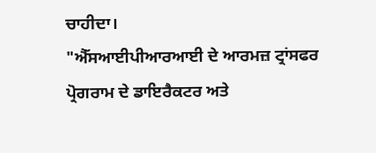ਚਾਹੀਦਾ।
"ਐੱਸਆਈਪੀਆਰਆਈ ਦੇ ਆਰਮਜ਼ ਟ੍ਰਾਂਸਫਰ ਪ੍ਰੋਗਰਾਮ ਦੇ ਡਾਇਰੈਕਟਰ ਅਤੇ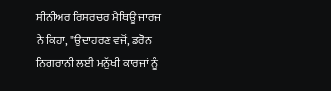ਸੀਨੀਅਰ ਰਿਸਰਚਰ ਮੈਥਿਊ ਜਾਰਜ ਨੇ ਕਿਹਾ, "ਉਦਾਹਰਣ ਵਜੋਂ, ਡਰੋਨ ਨਿਗਰਾਨੀ ਲਈ ਮਨੁੱਖੀ ਕਾਰਜਾਂ ਨੂੰ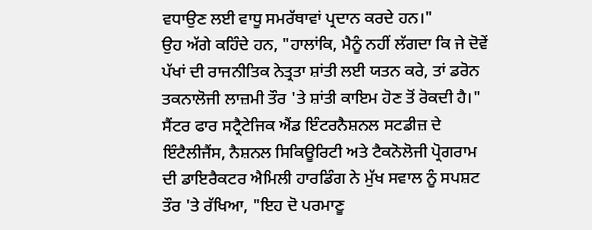ਵਧਾਉਣ ਲਈ ਵਾਧੂ ਸਮਰੱਥਾਵਾਂ ਪ੍ਰਦਾਨ ਕਰਦੇ ਹਨ।"
ਉਹ ਅੱਗੇ ਕਹਿੰਦੇ ਹਨ, "ਹਾਲਾਂਕਿ, ਮੈਨੂੰ ਨਹੀਂ ਲੱਗਦਾ ਕਿ ਜੇ ਦੋਵੇਂ ਪੱਖਾਂ ਦੀ ਰਾਜਨੀਤਿਕ ਨੇਤ੍ਰਤਾ ਸ਼ਾਂਤੀ ਲਈ ਯਤਨ ਕਰੇ, ਤਾਂ ਡਰੋਨ ਤਕਨਾਲੋਜੀ ਲਾਜ਼ਮੀ ਤੌਰ 'ਤੇ ਸ਼ਾਂਤੀ ਕਾਇਮ ਹੋਣ ਤੋਂ ਰੋਕਦੀ ਹੈ।"
ਸੈਂਟਰ ਫਾਰ ਸਟ੍ਰੈਟੇਜਿਕ ਐਂਡ ਇੰਟਰਨੈਸ਼ਨਲ ਸਟਡੀਜ਼ ਦੇ ਇੰਟੈਲੀਜੈਂਸ, ਨੈਸ਼ਨਲ ਸਿਕਿਊਰਿਟੀ ਅਤੇ ਟੈਕਨੋਲੋਜੀ ਪ੍ਰੋਗਰਾਮ ਦੀ ਡਾਇਰੈਕਟਰ ਐਮਿਲੀ ਹਾਰਡਿੰਗ ਨੇ ਮੁੱਖ ਸਵਾਲ ਨੂੰ ਸਪਸ਼ਟ ਤੌਰ 'ਤੇ ਰੱਖਿਆ, "ਇਹ ਦੋ ਪਰਮਾਣੂ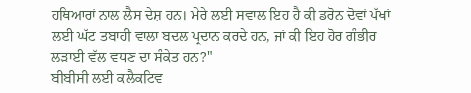ਹਥਿਆਰਾਂ ਨਾਲ ਲੈਸ ਦੇਸ਼ ਹਨ। ਮੇਰੇ ਲਈ ਸਵਾਲ ਇਹ ਹੈ ਕੀ ਡਰੋਨ ਦੋਵਾਂ ਪੱਖਾਂ ਲਈ ਘੱਟ ਤਬਾਹੀ ਵਾਲਾ ਬਦਲ ਪ੍ਰਦਾਨ ਕਰਦੇ ਹਨ, ਜਾਂ ਕੀ ਇਹ ਹੋਰ ਗੰਭੀਰ ਲੜਾਈ ਵੱਲ ਵਧਣ ਦਾ ਸੰਕੇਤ ਹਨ?"
ਬੀਬੀਸੀ ਲਈ ਕਲੈਕਟਿਵ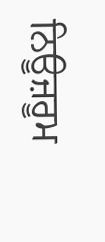ਨਿਊਜ਼ਰੂਮ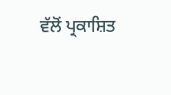ਵੱਲੋਂ ਪ੍ਰਕਾਸ਼ਿਤ